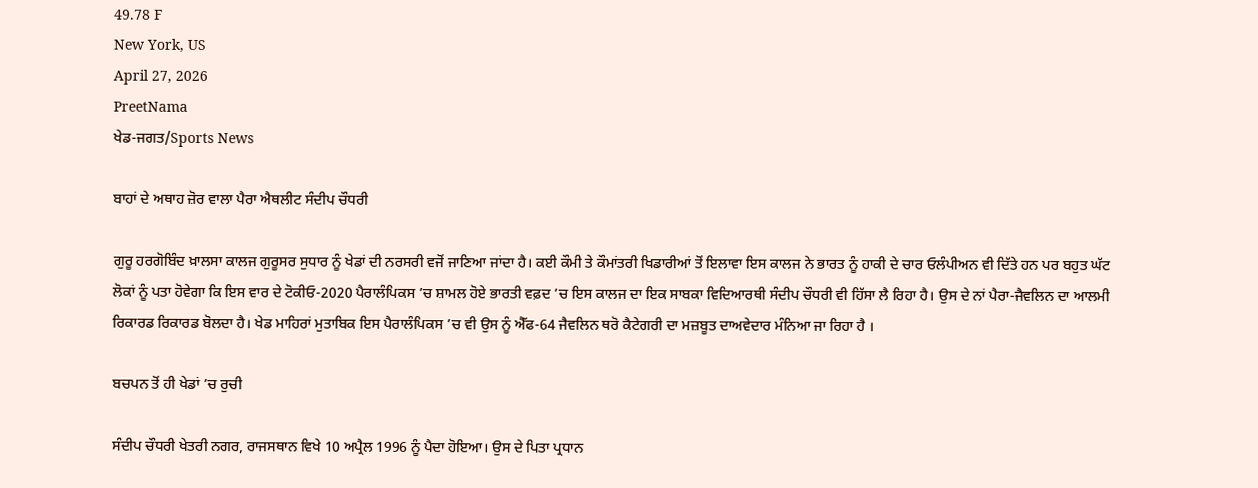49.78 F
New York, US
April 27, 2026
PreetNama
ਖੇਡ-ਜਗਤ/Sports News

ਬਾਹਾਂ ਦੇ ਅਥਾਹ ਜ਼ੋਰ ਵਾਲਾ ਪੈਰਾ ਐਥਲੀਟ ਸੰਦੀਪ ਚੌਧਰੀ

ਗੁਰੂ ਹਰਗੋਬਿੰਦ ਖ਼ਾਲਸਾ ਕਾਲਜ ਗੁਰੂਸਰ ਸੁਧਾਰ ਨੂੰ ਖੇਡਾਂ ਦੀ ਨਰਸਰੀ ਵਜੋਂ ਜਾਣਿਆ ਜਾਂਦਾ ਹੈ। ਕਈ ਕੌਮੀ ਤੇ ਕੌਮਾਂਤਰੀ ਖਿਡਾਰੀਆਂ ਤੋਂ ਇਲਾਵਾ ਇਸ ਕਾਲਜ ਨੇ ਭਾਰਤ ਨੂੰ ਹਾਕੀ ਦੇ ਚਾਰ ਓਲੰਪੀਅਨ ਵੀ ਦਿੱਤੇ ਹਨ ਪਰ ਬਹੁਤ ਘੱਟ ਲੋਕਾਂ ਨੂੰ ਪਤਾ ਹੋਵੇਗਾ ਕਿ ਇਸ ਵਾਰ ਦੇ ਟੋਕੀਓ-2020 ਪੈਰਾਲੰਪਿਕਸ ’ਚ ਸ਼ਾਮਲ ਹੋਏ ਭਾਰਤੀ ਵਫ਼ਦ ’ਚ ਇਸ ਕਾਲਜ ਦਾ ਇਕ ਸਾਬਕਾ ਵਿਦਿਆਰਥੀ ਸੰਦੀਪ ਚੌਧਰੀ ਵੀ ਹਿੱਸਾ ਲੈ ਰਿਹਾ ਹੈ। ਉਸ ਦੇ ਨਾਂ ਪੈਰਾ-ਜੈਵਲਿਨ ਦਾ ਆਲਮੀ ਰਿਕਾਰਡ ਰਿਕਾਰਡ ਬੋਲਦਾ ਹੈ। ਖੇਡ ਮਾਹਿਰਾਂ ਮੁਤਾਬਿਕ ਇਸ ਪੈਰਾਲੰਪਿਕਸ ’ਚ ਵੀ ਉਸ ਨੂੰ ਐੱਫ-64 ਜੈਵਲਿਨ ਥਰੋ ਕੈਟੇਗਰੀ ਦਾ ਮਜ਼ਬੂਤ ਦਾਅਵੇਦਾਰ ਮੰਨਿਆ ਜਾ ਰਿਹਾ ਹੈ ।

ਬਚਪਨ ਤੋਂ ਹੀ ਖੇਡਾਂ ’ਚ ਰੁਚੀ

ਸੰਦੀਪ ਚੌਧਰੀ ਖੇਤਰੀ ਨਗਰ, ਰਾਜਸਥਾਨ ਵਿਖੇ 10 ਅਪ੍ਰੈਲ 1996 ਨੂੰ ਪੈਦਾ ਹੋਇਆ। ਉਸ ਦੇ ਪਿਤਾ ਪ੍ਰਧਾਨ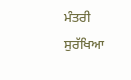ਮੰਤਰੀ ਸੁਰੱਖਿਆ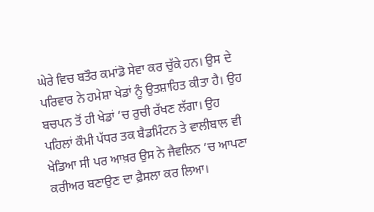ਘੇਰੇ ਵਿਚ ਬਤੌਰ ਕਮਾਂਡੋ ਸੇਵਾ ਕਰ ਚੁੱਕੇ ਹਨ। ਉਸ ਦੇ ਪਰਿਵਾਰ ਨੇ ਹਮੇਸ਼ਾ ਖੇਡਾਂ ਨੂੰ ਉਤਸ਼ਾਹਿਤ ਕੀਤਾ ਹੈ। ਉਹ ਬਚਪਨ ਤੋਂ ਹੀ ਖੇਡਾਂ ’ਚ ਰੁਚੀ ਰੱਖਣ ਲੱਗਾ। ਉਹ ਪਹਿਲਾਂ ਕੌਮੀ ਪੱਧਰ ਤਕ ਬੈਡਮਿੰਟਨ ਤੇ ਵਾਲੀਬਾਲ ਵੀ ਖੇਡਿਆ ਸੀ ਪਰ ਆਖ਼ਰ ਉਸ ਨੇ ਜੈਵਲਿਨ ’ਚ ਆਪਣਾ ਕਰੀਅਰ ਬਣਾਉਣ ਦਾ ਫ਼ੈਸਲਾ ਕਰ ਲਿਆ।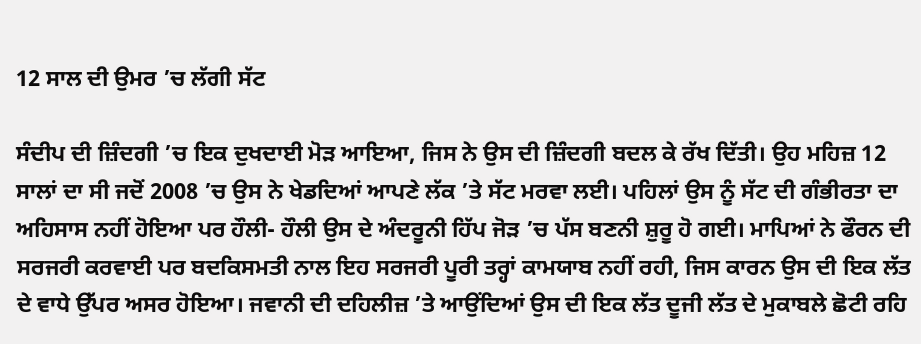12 ਸਾਲ ਦੀ ਉਮਰ ’ਚ ਲੱਗੀ ਸੱਟ

ਸੰਦੀਪ ਦੀ ਜ਼ਿੰਦਗੀ ’ਚ ਇਕ ਦੁਖਦਾਈ ਮੋੜ ਆਇਆ, ਜਿਸ ਨੇ ਉਸ ਦੀ ਜ਼ਿੰਦਗੀ ਬਦਲ ਕੇ ਰੱਖ ਦਿੱਤੀ। ਉਹ ਮਹਿਜ਼ 12 ਸਾਲਾਂ ਦਾ ਸੀ ਜਦੋਂ 2008 ’ਚ ਉਸ ਨੇ ਖੇਡਦਿਆਂ ਆਪਣੇ ਲੱਕ ’ਤੇ ਸੱਟ ਮਰਵਾ ਲਈ। ਪਹਿਲਾਂ ਉਸ ਨੂੰ ਸੱਟ ਦੀ ਗੰਭੀਰਤਾ ਦਾ ਅਹਿਸਾਸ ਨਹੀਂ ਹੋਇਆ ਪਰ ਹੌਲੀ- ਹੌਲੀ ਉਸ ਦੇ ਅੰਦਰੂਨੀ ਹਿੱਪ ਜੋੜ ’ਚ ਪੱਸ ਬਣਨੀ ਸ਼ੁਰੂ ਹੋ ਗਈ। ਮਾਪਿਆਂ ਨੇ ਫੌਰਨ ਦੀ ਸਰਜਰੀ ਕਰਵਾਈ ਪਰ ਬਦਕਿਸਮਤੀ ਨਾਲ ਇਹ ਸਰਜਰੀ ਪੂਰੀ ਤਰ੍ਹਾਂ ਕਾਮਯਾਬ ਨਹੀਂ ਰਹੀ, ਜਿਸ ਕਾਰਨ ਉਸ ਦੀ ਇਕ ਲੱਤ ਦੇ ਵਾਧੇ ਉੱਪਰ ਅਸਰ ਹੋਇਆ। ਜਵਾਨੀ ਦੀ ਦਹਿਲੀਜ਼ ’ਤੇ ਆਉਂਦਿਆਂ ਉਸ ਦੀ ਇਕ ਲੱਤ ਦੂਜੀ ਲੱਤ ਦੇ ਮੁਕਾਬਲੇ ਛੋਟੀ ਰਹਿ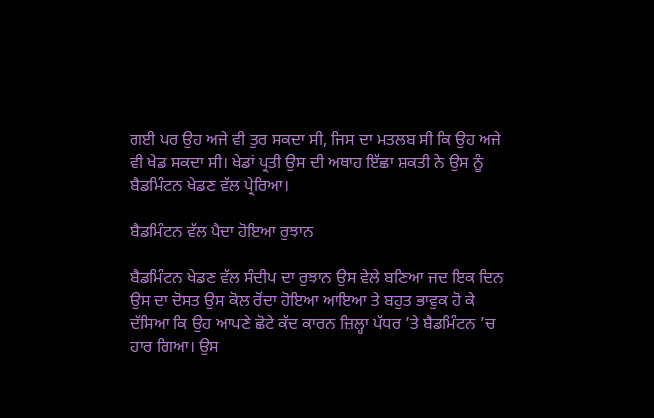ਗਈ ਪਰ ਉਹ ਅਜੇ ਵੀ ਤੁਰ ਸਕਦਾ ਸੀ, ਜਿਸ ਦਾ ਮਤਲਬ ਸੀ ਕਿ ਉਹ ਅਜੇ ਵੀ ਖੇਡ ਸਕਦਾ ਸੀ। ਖੇਡਾਂ ਪ੍ਰਤੀ ਉਸ ਦੀ ਅਥਾਹ ਇੱਛਾ ਸ਼ਕਤੀ ਨੇ ਉਸ ਨੂੰ ਬੈਡਮਿੰਟਨ ਖੇਡਣ ਵੱਲ ਪ੍ਰੇਰਿਆ।

ਬੈਡਮਿੰਟਨ ਵੱਲ ਪੈਦਾ ਹੋਇਆ ਰੁਝਾਨ

ਬੈਡਮਿੰਟਨ ਖੇਡਣ ਵੱਲ ਸੰਦੀਪ ਦਾ ਰੁਝਾਨ ਉਸ ਵੇਲੇ ਬਣਿਆ ਜਦ ਇਕ ਦਿਨ ਉਸ ਦਾ ਦੋਸਤ ਉਸ ਕੋਲ ਰੋਂਦਾ ਹੋਇਆ ਆਇਆ ਤੇ ਬਹੁਤ ਭਾਵੁਕ ਹੋ ਕੇ ਦੱਸਿਆ ਕਿ ਉਹ ਆਪਣੇ ਛੋਟੇ ਕੱਦ ਕਾਰਨ ਜ਼ਿਲ੍ਹਾ ਪੱਧਰ ’ਤੇ ਬੈਡਮਿੰਟਨ ’ਚ ਹਾਰ ਗਿਆ। ਉਸ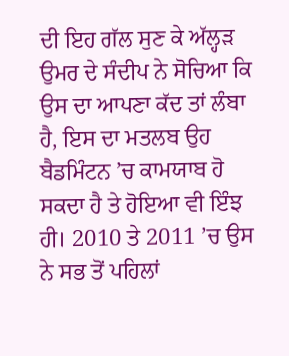ਦੀ ਇਹ ਗੱਲ ਸੁਣ ਕੇ ਅੱਲ੍ਹੜ ਉਮਰ ਦੇ ਸੰਦੀਪ ਨੇ ਸੋਚਿਆ ਕਿ ਉਸ ਦਾ ਆਪਣਾ ਕੱਦ ਤਾਂ ਲੰਬਾ ਹੈ, ਇਸ ਦਾ ਮਤਲਬ ਉਹ ਬੈਡਮਿੰਟਨ ’ਚ ਕਾਮਯਾਬ ਹੋ ਸਕਦਾ ਹੈ ਤੇ ਹੋਇਆ ਵੀ ਇੰਝ ਹੀ। 2010 ਤੇ 2011 ’ਚ ਉਸ ਨੇ ਸਭ ਤੋਂ ਪਹਿਲਾਂ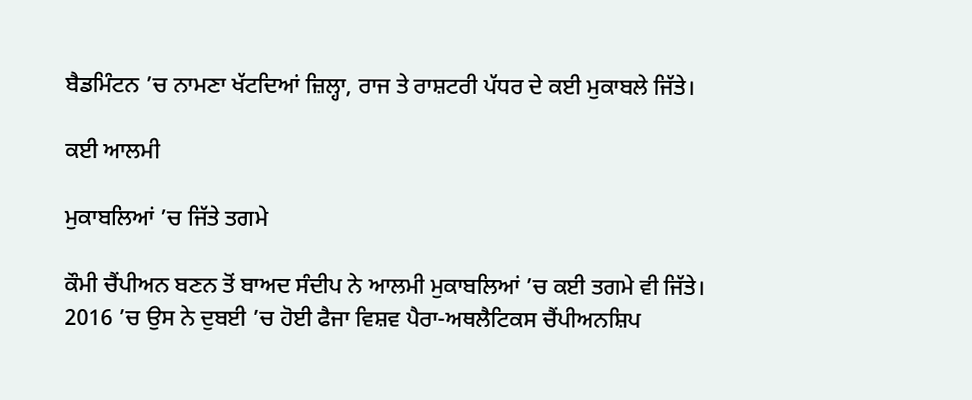ਬੈਡਮਿੰਟਨ ’ਚ ਨਾਮਣਾ ਖੱਟਦਿਆਂ ਜ਼ਿਲ੍ਹਾ, ਰਾਜ ਤੇ ਰਾਸ਼ਟਰੀ ਪੱਧਰ ਦੇ ਕਈ ਮੁਕਾਬਲੇ ਜਿੱਤੇ।

ਕਈ ਆਲਮੀ

ਮੁਕਾਬਲਿਆਂ ’ਚ ਜਿੱਤੇ ਤਗਮੇ

ਕੌਮੀ ਚੈਂਪੀਅਨ ਬਣਨ ਤੋਂ ਬਾਅਦ ਸੰਦੀਪ ਨੇ ਆਲਮੀ ਮੁਕਾਬਲਿਆਂ ’ਚ ਕਈ ਤਗਮੇ ਵੀ ਜਿੱਤੇ। 2016 ’ਚ ਉਸ ਨੇ ਦੁਬਈ ’ਚ ਹੋਈ ਫੈਜਾ ਵਿਸ਼ਵ ਪੈਰਾ-ਅਥਲੈਟਿਕਸ ਚੈਂਪੀਅਨਸ਼ਿਪ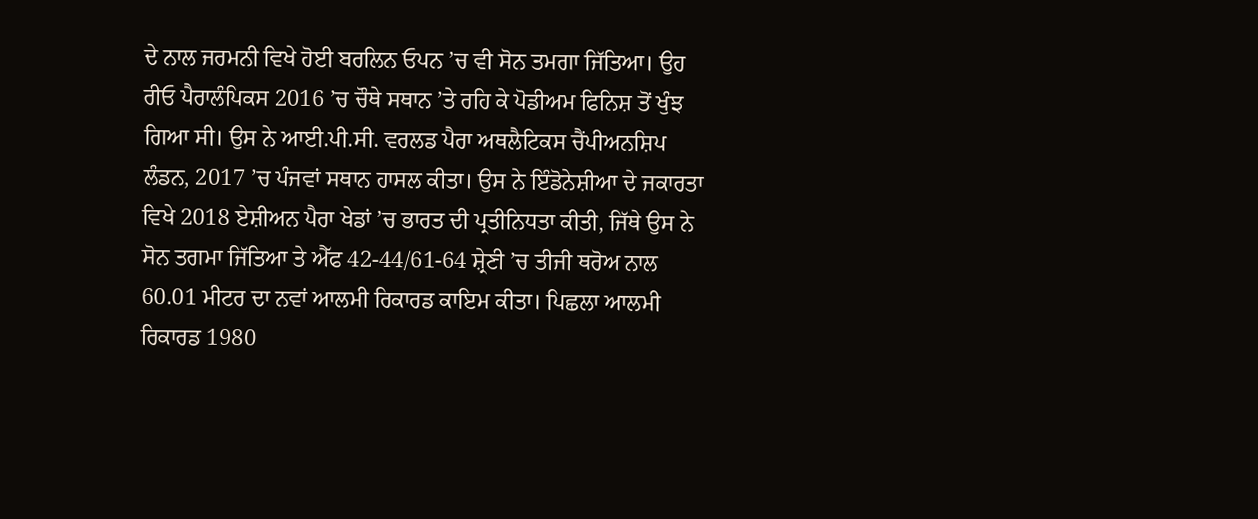ਦੇ ਨਾਲ ਜਰਮਨੀ ਵਿਖੇ ਹੋਈ ਬਰਲਿਨ ਓਪਨ ’ਚ ਵੀ ਸੋਨ ਤਮਗਾ ਜਿੱਤਿਆ। ਉਹ ਰੀਓ ਪੈਰਾਲੰਪਿਕਸ 2016 ’ਚ ਚੌਥੇ ਸਥਾਨ ’ਤੇ ਰਹਿ ਕੇ ਪੋਡੀਅਮ ਫਿਨਿਸ਼ ਤੋਂ ਖੁੰਝ ਗਿਆ ਸੀ। ਉਸ ਨੇ ਆਈ.ਪੀ.ਸੀ. ਵਰਲਡ ਪੈਰਾ ਅਥਲੈਟਿਕਸ ਚੈਂਪੀਅਨਸ਼ਿਪ ਲੰਡਨ, 2017 ’ਚ ਪੰਜਵਾਂ ਸਥਾਨ ਹਾਸਲ ਕੀਤਾ। ਉਸ ਨੇ ਇੰਡੋਨੇਸ਼ੀਆ ਦੇ ਜਕਾਰਤਾ ਵਿਖੇ 2018 ਏਸ਼ੀਅਨ ਪੈਰਾ ਖੇਡਾਂ ’ਚ ਭਾਰਤ ਦੀ ਪ੍ਰਤੀਨਿਧਤਾ ਕੀਤੀ, ਜਿੱਥੇ ਉਸ ਨੇ ਸੋਨ ਤਗਮਾ ਜਿੱਤਿਆ ਤੇ ਐੱਫ 42-44/61-64 ਸ਼੍ਰੇਣੀ ’ਚ ਤੀਜੀ ਥਰੋਅ ਨਾਲ 60.01 ਮੀਟਰ ਦਾ ਨਵਾਂ ਆਲਮੀ ਰਿਕਾਰਡ ਕਾਇਮ ਕੀਤਾ। ਪਿਛਲਾ ਆਲਮੀ ਰਿਕਾਰਡ 1980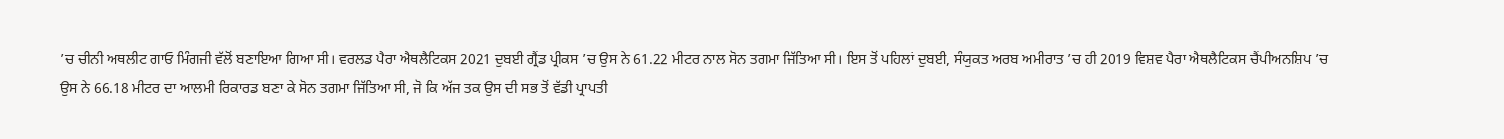’ਚ ਚੀਨੀ ਅਥਲੀਟ ਗਾਓ ਮਿੰਗਜੀ ਵੱਲੋਂ ਬਣਾਇਆ ਗਿਆ ਸੀ। ਵਰਲਡ ਪੈਰਾ ਐਥਲੈਟਿਕਸ 2021 ਦੁਬਈ ਗ੍ਰੈਂਡ ਪ੍ਰੀਕਸ ’ਚ ਉਸ ਨੇ 61.22 ਮੀਟਰ ਨਾਲ ਸੋਨ ਤਗਮਾ ਜਿੱਤਿਆ ਸੀ। ਇਸ ਤੋਂ ਪਹਿਲਾਂ ਦੁਬਈ, ਸੰਯੁਕਤ ਅਰਬ ਅਮੀਰਾਤ ’ਚ ਹੀ 2019 ਵਿਸ਼ਵ ਪੈਰਾ ਐਥਲੈਟਿਕਸ ਚੈਂਪੀਅਨਸ਼ਿਪ ’ਚ ਉਸ ਨੇ 66.18 ਮੀਟਰ ਦਾ ਆਲਮੀ ਰਿਕਾਰਡ ਬਣਾ ਕੇ ਸੋਨ ਤਗਮਾ ਜਿੱਤਿਆ ਸੀ, ਜੋ ਕਿ ਅੱਜ ਤਕ ਉਸ ਦੀ ਸਭ ਤੋਂ ਵੱਡੀ ਪ੍ਰਾਪਤੀ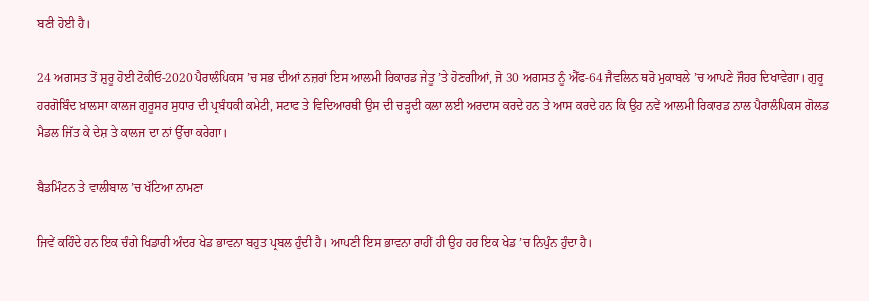ਬਣੀ ਹੋਈ ਹੈ।

24 ਅਗਸਤ ਤੋਂ ਸ਼ੁਰੂ ਹੋਈ ਟੋਕੀਓ-2020 ਪੈਰਾਲੰਪਿਕਸ ’ਚ ਸਭ ਦੀਆਂ ਨਜ਼ਰਾਂ ਇਸ ਆਲਮੀ ਰਿਕਾਰਡ ਜੇਤੂ ’ਤੇ ਹੋਣਗੀਆਂ, ਜੋ 30 ਅਗਸਤ ਨੂੰ ਐੱਫ-64 ਜੈਵਲਿਨ ਥਰੋ ਮੁਕਾਬਲੇ ’ਚ ਆਪਣੇ ਜੌਹਰ ਦਿਖਾਵੇਗਾ। ਗੁਰੂ ਹਰਗੋਬਿੰਦ ਖ਼ਾਲਸਾ ਕਾਲਜ ਗੁਰੂਸਰ ਸੁਧਾਰ ਦੀ ਪ੍ਰਬੰਧਕੀ ਕਮੇਟੀ, ਸਟਾਫ ਤੇ ਵਿਦਿਆਰਥੀ ਉਸ ਦੀ ਚੜ੍ਹਦੀ ਕਲਾ ਲਈ ਅਰਦਾਸ ਕਰਦੇ ਹਨ ਤੇ ਆਸ ਕਰਦੇ ਹਨ ਕਿ ਉਹ ਨਵੇਂ ਆਲਮੀ ਰਿਕਾਰਡ ਨਾਲ ਪੈਰਾਲੰਪਿਕਸ ਗੋਲਡ ਮੈਡਲ ਜਿੱਤ ਕੇ ਦੇਸ਼ ਤੇ ਕਾਲਜ ਦਾ ਨਾਂ ਉੱਚਾ ਕਰੇਗਾ।

ਬੈਡਮਿੰਟਨ ਤੇ ਵਾਲੀਬਾਲ ’ਚ ਖੱਟਿਆ ਨਾਮਣਾ

ਜਿਵੇਂ ਕਹਿੰਦੇ ਹਨ ਇਕ ਚੰਗੇ ਖਿਡਾਰੀ ਅੰਦਰ ਖੇਡ ਭਾਵਨਾ ਬਹੁਤ ਪ੍ਰਬਲ ਹੁੰਦੀ ਹੈ। ਆਪਣੀ ਇਸ ਭਾਵਨਾ ਰਾਹੀਂ ਹੀ ਉਹ ਹਰ ਇਕ ਖੇਡ ’ਚ ਨਿਪੁੰਨ ਹੁੰਦਾ ਹੈ।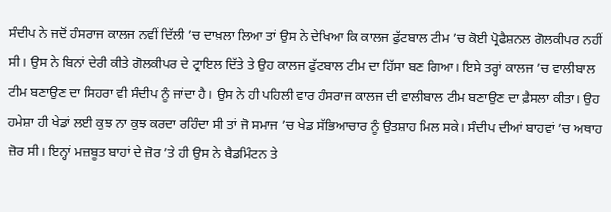ਸੰਦੀਪ ਨੇ ਜਦੋਂ ਹੰਸਰਾਜ ਕਾਲਜ ਨਵੀਂ ਦਿੱਲੀ ’ਚ ਦਾਖ਼ਲਾ ਲਿਆ ਤਾਂ ਉਸ ਨੇ ਦੇਖਿਆ ਕਿ ਕਾਲਜ ਫੁੱਟਬਾਲ ਟੀਮ ’ਚ ਕੋਈ ਪ੍ਰੋਫੈਸ਼ਨਲ ਗੋਲਕੀਪਰ ਨਹੀਂ ਸੀ। ਉਸ ਨੇ ਬਿਨਾਂ ਦੇਰੀ ਕੀਤੇ ਗੋਲਕੀਪਰ ਦੇ ਟ੍ਰਾਇਲ ਦਿੱਤੇ ਤੇ ਉਹ ਕਾਲਜ ਫੁੱਟਬਾਲ ਟੀਮ ਦਾ ਹਿੱਸਾ ਬਣ ਗਿਆ। ਇਸੇ ਤਰ੍ਹਾਂ ਕਾਲਜ ’ਚ ਵਾਲੀਬਾਲ ਟੀਮ ਬਣਾਉਣ ਦਾ ਸਿਹਰਾ ਵੀ ਸੰਦੀਪ ਨੂੰ ਜਾਂਦਾ ਹੈ। ਉਸ ਨੇ ਹੀ ਪਹਿਲੀ ਵਾਰ ਹੰਸਰਾਜ ਕਾਲਜ ਦੀ ਵਾਲੀਬਾਲ ਟੀਮ ਬਣਾਉਣ ਦਾ ਫ਼ੈਸਲਾ ਕੀਤਾ। ਉਹ ਹਮੇਸ਼ਾ ਹੀ ਖੇਡਾਂ ਲਈ ਕੁਝ ਨਾ ਕੁਝ ਕਰਦਾ ਰਹਿੰਦਾ ਸੀ ਤਾਂ ਜੋ ਸਮਾਜ ’ਚ ਖੇਡ ਸੱਭਿਆਚਾਰ ਨੂੰ ਉਤਸ਼ਾਹ ਮਿਲ ਸਕੇ। ਸੰਦੀਪ ਦੀਆਂ ਬਾਹਵਾਂ ’ਚ ਅਥਾਹ ਜ਼ੋਰ ਸੀ। ਇਨ੍ਹਾਂ ਮਜ਼ਬੂਤ ਬਾਹਾਂ ਦੇ ਜ਼ੋਰ ’ਤੇ ਹੀ ਉਸ ਨੇ ਬੈਡਮਿੰਟਨ ਤੇ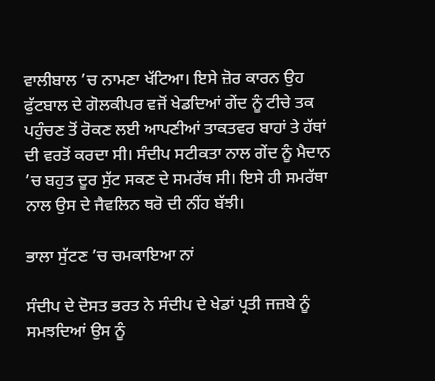ਵਾਲੀਬਾਲ ’ਚ ਨਾਮਣਾ ਖੱਟਿਆ। ਇਸੇ ਜ਼ੋਰ ਕਾਰਨ ਉਹ ਫੁੱਟਬਾਲ ਦੇ ਗੋਲਕੀਪਰ ਵਜੋਂ ਖੇਡਦਿਆਂ ਗੇਂਦ ਨੂੰ ਟੀਚੇ ਤਕ ਪਹੁੰਚਣ ਤੋਂ ਰੋਕਣ ਲਈ ਆਪਣੀਆਂ ਤਾਕਤਵਰ ਬਾਹਾਂ ਤੇ ਹੱਥਾਂ ਦੀ ਵਰਤੋਂ ਕਰਦਾ ਸੀ। ਸੰਦੀਪ ਸਟੀਕਤਾ ਨਾਲ ਗੇਂਦ ਨੂੰ ਮੈਦਾਨ ’ਚ ਬਹੁਤ ਦੂਰ ਸੁੱਟ ਸਕਣ ਦੇ ਸਮਰੱਥ ਸੀ। ਇਸੇ ਹੀ ਸਮਰੱਥਾ ਨਾਲ ਉਸ ਦੇ ਜੈਵਲਿਨ ਥਰੋ ਦੀ ਨੀਂਹ ਬੱਝੀ।

ਭਾਲਾ ਸੁੱਟਣ ’ਚ ਚਮਕਾਇਆ ਨਾਂ

ਸੰਦੀਪ ਦੇ ਦੋਸਤ ਭਰਤ ਨੇ ਸੰਦੀਪ ਦੇ ਖੇਡਾਂ ਪ੍ਰਤੀ ਜਜ਼ਬੇ ਨੂੰ ਸਮਝਦਿਆਂ ਉਸ ਨੂੰ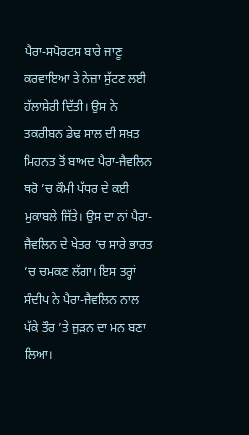ਪੈਰਾ-ਸਪੋਰਟਸ ਬਾਰੇ ਜਾਣੂ ਕਰਵਾਇਆ ਤੇ ਨੇਜ਼ਾ ਸੁੱਟਣ ਲਈ ਹੱਲਾਸ਼ੇਰੀ ਦਿੱਤੀ। ਉਸ ਨੇ ਤਕਰੀਬਨ ਡੇਢ ਸਾਲ ਦੀ ਸਖ਼ਤ ਮਿਹਨਤ ਤੋਂ ਬਾਅਦ ਪੈਰਾ-ਜੈਵਲਿਨ ਥਰੋ ’ਚ ਕੌਮੀ ਪੱਧਰ ਦੇ ਕਈ ਮੁਕਾਬਲੇ ਜਿੱਤੇ। ਉਸ ਦਾ ਨਾਂ ਪੈਰਾ-ਜੈਵਲਿਨ ਦੇ ਖੇਤਰ ’ਚ ਸਾਰੇ ਭਾਰਤ ’ਚ ਚਮਕਣ ਲੱਗਾ। ਇਸ ਤਰ੍ਹਾਂ ਸੰਦੀਪ ਨੇ ਪੈਰਾ-ਜੈਵਲਿਨ ਨਾਲ ਪੱਕੇ ਤੌਰ ’ਤੇ ਜੁੜਨ ਦਾ ਮਨ ਬਣਾ ਲਿਆ।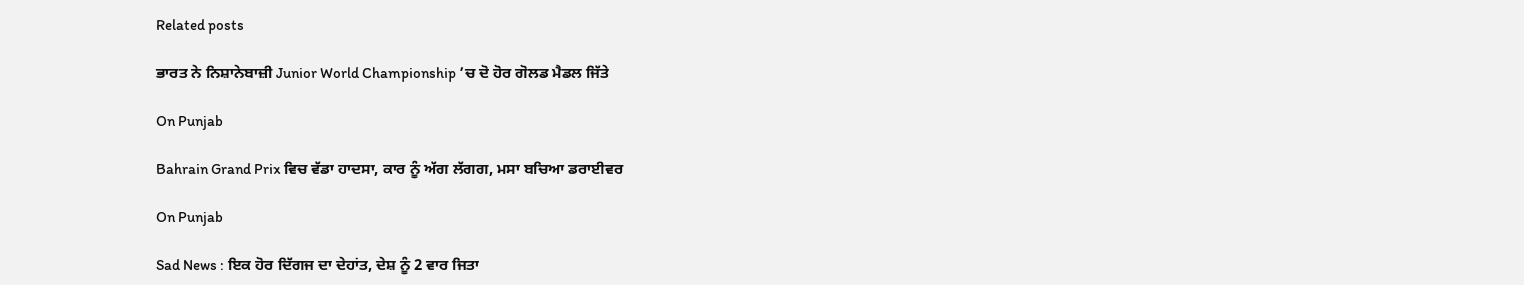Related posts

ਭਾਰਤ ਨੇ ਨਿਸ਼ਾਨੇਬਾਜ਼ੀ Junior World Championship ’ਚ ਦੋ ਹੋਰ ਗੋਲਡ ਮੈਡਲ ਜਿੱਤੇ

On Punjab

Bahrain Grand Prix ਵਿਚ ਵੱਡਾ ਹਾਦਸਾ, ਕਾਰ ਨੂੰ ਅੱਗ ਲੱਗਗ, ਮਸਾ ਬਚਿਆ ਡਰਾਈਵਰ

On Punjab

Sad News : ਇਕ ਹੋਰ ਦਿੱਗਜ ਦਾ ਦੇਹਾਂਤ, ਦੇਸ਼ ਨੂੰ 2 ਵਾਰ ਜਿਤਾ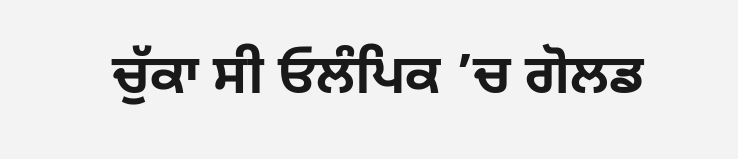ਚੁੱਕਾ ਸੀ ਓਲੰਪਿਕ ’ਚ ਗੋਲਡ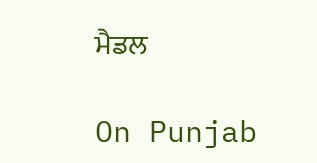ਮੈਡਲ

On Punjab